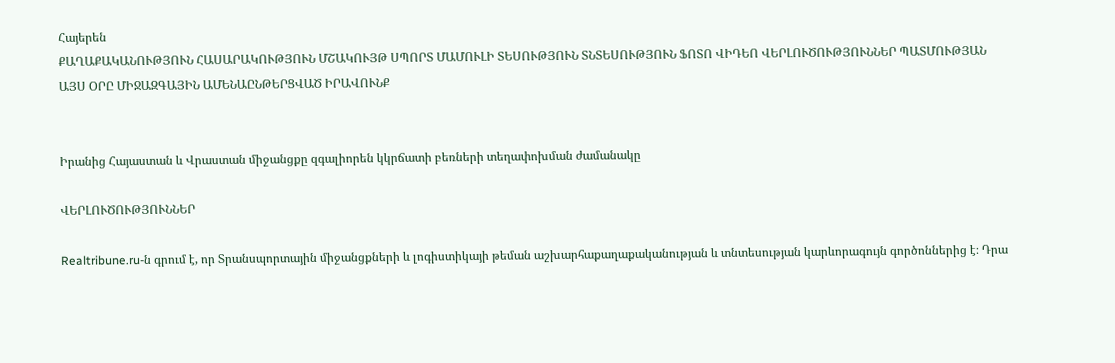Հայերեն
ՔԱՂԱՔԱԿԱՆՈՒԹՅՈՒՆ ՀԱՍԱՐԱԿՈՒԹՅՈՒՆ ՄՇԱԿՈՒՅԹ ՍՊՈՐՏ ՄԱՄՈՒԼԻ ՏԵՍՈՒԹՅՈՒՆ ՏՆՏԵՍՈՒԹՅՈՒՆ ՖՈՏՈ ՎԻԴԵՈ ՎԵՐԼՈՒԾՈՒԹՅՈՒՆՆԵՐ ՊԱՏՄՈՒԹՅԱՆ ԱՅՍ ՕՐԸ ՄԻՋԱԶԳԱՅԻՆ ԱՄԵՆԱԸՆԹԵՐՑՎԱԾ ԻՐԱՎՈՒՆՔ


Իրանից Հայաստան և Վրաստան միջանցքը զգալիորեն կկրճատի բեռների տեղափոխման ժամանակը

ՎԵՐԼՈՒԾՈՒԹՅՈՒՆՆԵՐ

Realtribune.ru-ն գրում է, որ Տրանսպորտային միջանցքների և լոգիստիկայի թեման աշխարհաքաղաքականության և տնտեսության կարևորագույն գործոններից է։ Դրա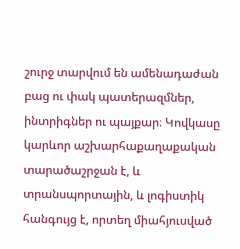շուրջ տարվում են ամենադաժան բաց ու փակ պատերազմներ, ինտրիգներ ու պայքար։ Կովկասը կարևոր աշխարհաքաղաքական տարածաշրջան է, և տրանսպորտային, և լոգիստիկ հանգույց է, որտեղ միահյուսված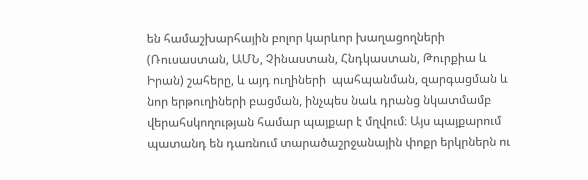են համաշխարհային բոլոր կարևոր խաղացողների (Ռուսաստան, ԱՄՆ, Չինաստան, Հնդկաստան, Թուրքիա և Իրան) շահերը, և այդ ուղիների  պահպանման, զարգացման և նոր երթուղիների բացման, ինչպես նաև դրանց նկատմամբ վերահսկողության համար պայքար է մղվում։ Այս պայքարում պատանդ են դառնում տարածաշրջանային փոքր երկրներն ու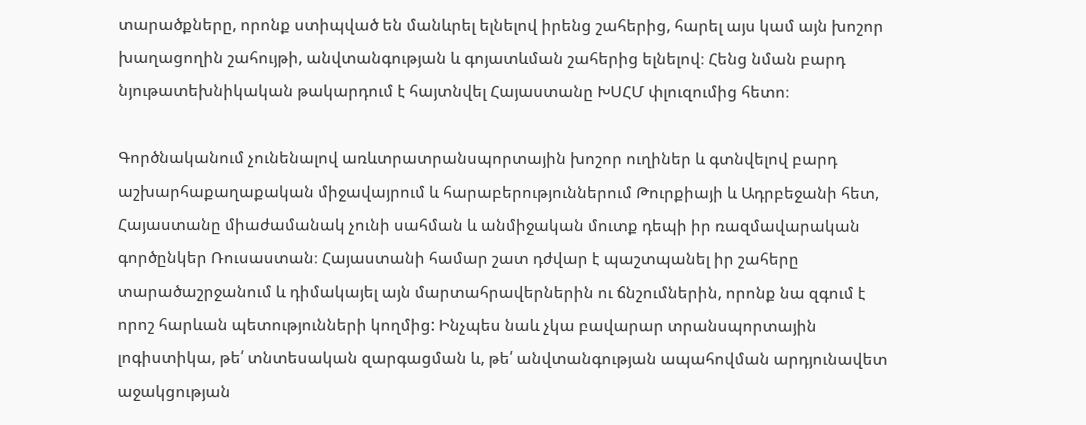տարածքները, որոնք ստիպված են մանևրել ելնելով իրենց շահերից, հարել այս կամ այն խոշոր խաղացողին շահույթի, անվտանգության և գոյատևման շահերից ելնելով։ Հենց նման բարդ նյութատեխնիկական թակարդում է հայտնվել Հայաստանը ԽՍՀՄ փլուզումից հետո։

Գործնականում չունենալով առևտրատրանսպորտային խոշոր ուղիներ և գտնվելով բարդ աշխարհաքաղաքական միջավայրում և հարաբերություններում Թուրքիայի և Ադրբեջանի հետ, Հայաստանը միաժամանակ չունի սահման և անմիջական մուտք դեպի իր ռազմավարական գործընկեր Ռուսաստան։ Հայաստանի համար շատ դժվար է պաշտպանել իր շահերը տարածաշրջանում և դիմակայել այն մարտահրավերներին ու ճնշումներին, որոնք նա զգում է որոշ հարևան պետությունների կողմից: Ինչպես նաև չկա բավարար տրանսպորտային լոգիստիկա, թե՛ տնտեսական զարգացման և, թե՛ անվտանգության ապահովման արդյունավետ աջակցության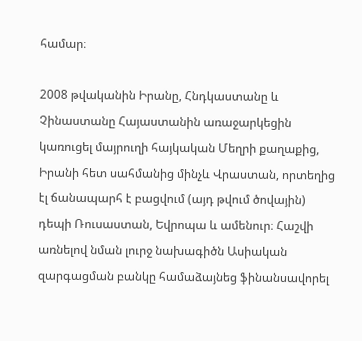համար։

2008 թվականին Իրանը, Հնդկաստանը և Չինաստանը Հայաստանին առաջարկեցին կառուցել մայրուղի հայկական Մեղրի քաղաքից, Իրանի հետ սահմանից մինչև Վրաստան, որտեղից էլ ճանապարհ է բացվում (այդ թվում ծովային) դեպի Ռուսաստան, Եվրոպա և ամենուր։ Հաշվի առնելով նման լուրջ նախագիծն Ասիական զարգացման բանկը համաձայնեց ֆինանսավորել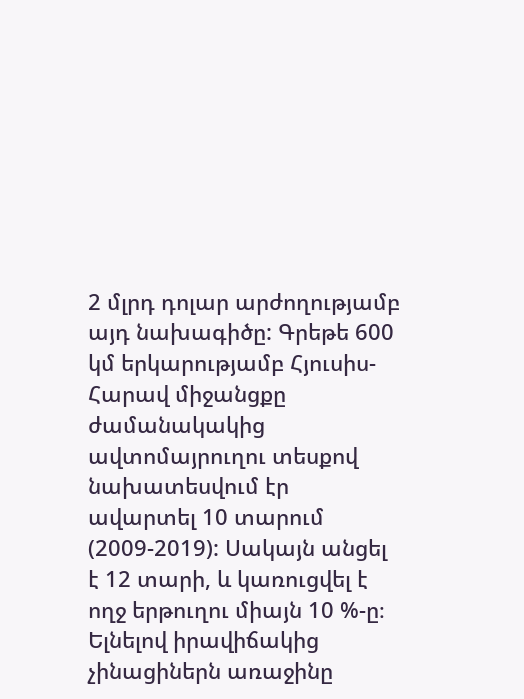2 մլրդ դոլար արժողությամբ այդ նախագիծը: Գրեթե 600 կմ երկարությամբ Հյուսիս-Հարավ միջանցքը ժամանակակից ավտոմայրուղու տեսքով նախատեսվում էր ավարտել 10 տարում (2009-2019): Սակայն անցել է 12 տարի, և կառուցվել է ողջ երթուղու միայն 10 %-ը։ Ելնելով իրավիճակից չինացիներն առաջինը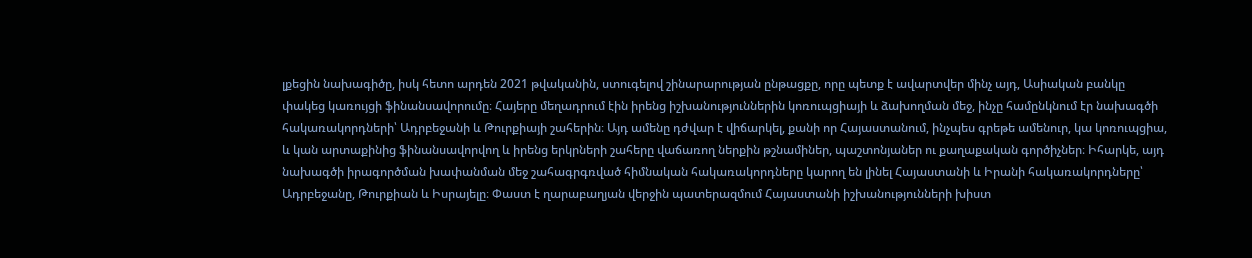լքեցին նախագիծը, իսկ հետո արդեն 2021 թվականին, ստուգելով շինարարության ընթացքը, որը պետք է ավարտվեր մինչ այդ, Ասիական բանկը փակեց կառույցի ֆինանսավորումը։ Հայերը մեղադրում էին իրենց իշխանություններին կոռուպցիայի և ձախողման մեջ, ինչը համընկնում էր նախագծի հակառակորդների՝ Ադրբեջանի և Թուրքիայի շահերին։ Այդ ամենը դժվար է վիճարկել, քանի որ Հայաստանում, ինչպես գրեթե ամենուր, կա կոռուպցիա, և կան արտաքինից ֆինանսավորվող և իրենց երկրների շահերը վաճառող ներքին թշնամիներ, պաշտոնյաներ ու քաղաքական գործիչներ։ Իհարկե, այդ նախագծի իրագործման խափանման մեջ շահագրգռված հիմնական հակառակորդները կարող են լինել Հայաստանի և Իրանի հակառակորդները՝ Ադրբեջանը, Թուրքիան և Իսրայելը։ Փաստ է ղարաբաղյան վերջին պատերազմում Հայաստանի իշխանությունների խիստ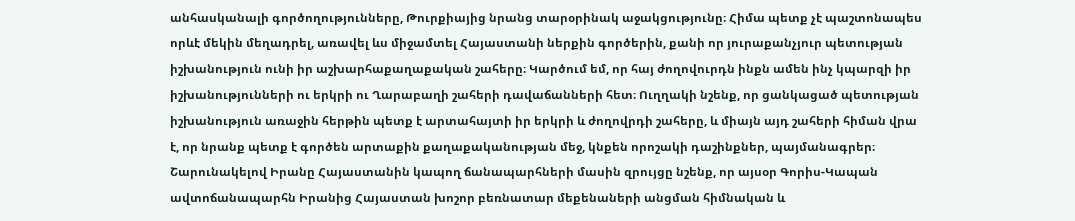անհասկանալի գործողությունները, Թուրքիայից նրանց տարօրինակ աջակցությունը։ Հիմա պետք չէ պաշտոնապես որևէ մեկին մեղադրել, առավել ևս միջամտել Հայաստանի ներքին գործերին, քանի որ յուրաքանչյուր պետության իշխանություն ունի իր աշխարհաքաղաքական շահերը։ Կարծում եմ, որ հայ ժողովուրդն ինքն ամեն ինչ կպարզի իր իշխանությունների ու երկրի ու Ղարաբաղի շահերի դավաճանների հետ։ Ուղղակի նշենք, որ ցանկացած պետության իշխանություն առաջին հերթին պետք է արտահայտի իր երկրի և ժողովրդի շահերը, և միայն այդ շահերի հիման վրա է, որ նրանք պետք է գործեն արտաքին քաղաքականության մեջ, կնքեն որոշակի դաշինքներ, պայմանագրեր։ Շարունակելով Իրանը Հայաստանին կապող ճանապարհների մասին զրույցը նշենք, որ այսօր Գորիս-Կապան ավտոճանապարհն Իրանից Հայաստան խոշոր բեռնատար մեքենաների անցման հիմնական և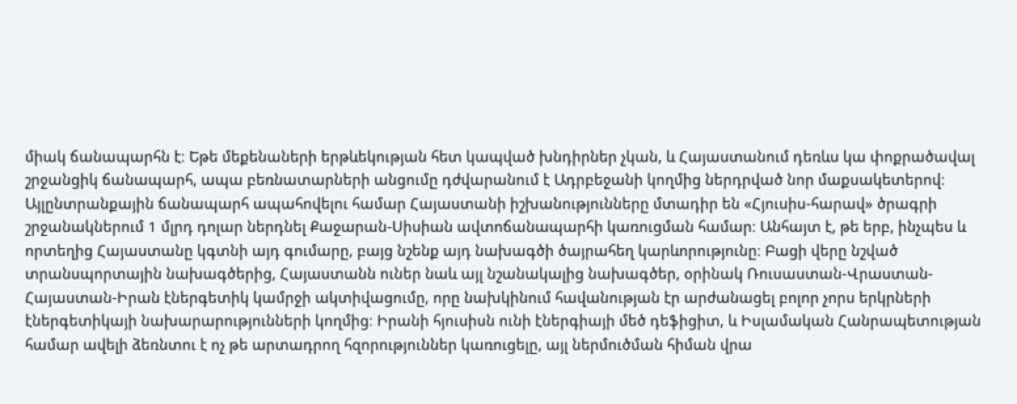միակ ճանապարհն է։ Եթե մեքենաների երթևեկության հետ կապված խնդիրներ չկան, և Հայաստանում դեռևս կա փոքրածավալ շրջանցիկ ճանապարհ, ապա բեռնատարների անցումը դժվարանում է Ադրբեջանի կողմից ներդրված նոր մաքսակետերով։ Այլընտրանքային ճանապարհ ապահովելու համար Հայաստանի իշխանությունները մտադիր են «Հյուսիս-հարավ» ծրագրի շրջանակներում 1 մլրդ դոլար ներդնել Քաջարան-Սիսիան ավտոճանապարհի կառուցման համար։ Անհայտ է, թե երբ, ինչպես և որտեղից Հայաստանը կգտնի այդ գումարը, բայց նշենք այդ նախագծի ծայրահեղ կարևորությունը։ Բացի վերը նշված տրանսպորտային նախագծերից, Հայաստանն ուներ նաև այլ նշանակալից նախագծեր, օրինակ Ռուսաստան-Վրաստան-Հայաստան-Իրան էներգետիկ կամրջի ակտիվացումը, որը նախկինում հավանության էր արժանացել բոլոր չորս երկրների էներգետիկայի նախարարությունների կողմից։ Իրանի հյուսիսն ունի էներգիայի մեծ դեֆիցիտ, և Իսլամական Հանրապետության համար ավելի ձեռնտու է ոչ թե արտադրող հզորություններ կառուցելը, այլ ներմուծման հիման վրա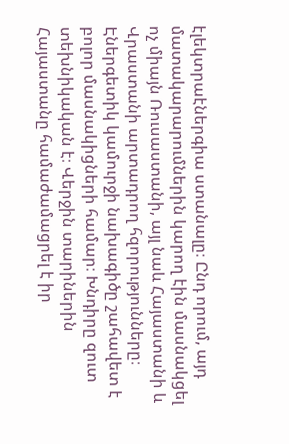էլեկտրաէներգիա ստանալը։ Ընդ որում, այդ մատակարարումներին կարող էին մասնակցել ոչ միայն Ռուսաստանի, այլ նաև Հայաստանի և Վրաստանի արտադրող հզորությունները։ Էներգետիկ կամուրջի նախագիծը շահավետ է բոլոր մասնակիցների համար։ Խնդիրը զուտ տեխնիկական է։ Վերջին տարիներին Հայաստանը համաժամացրել է իր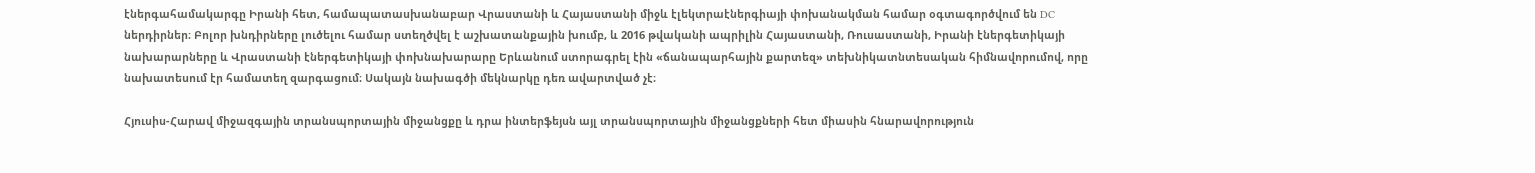էներգահամակարգը Իրանի հետ, համապատասխանաբար Վրաստանի և Հայաստանի միջև էլեկտրաէներգիայի փոխանակման համար օգտագործվում են DC ներդիրներ։ Բոլոր խնդիրները լուծելու համար ստեղծվել է աշխատանքային խումբ, և 2016 թվականի ապրիլին Հայաստանի, Ռուսաստանի, Իրանի էներգետիկայի նախարարները և Վրաստանի էներգետիկայի փոխնախարարը Երևանում ստորագրել էին «ճանապարհային քարտեզ» տեխնիկատնտեսական հիմնավորումով, որը նախատեսում էր համատեղ զարգացում։ Սակայն նախագծի մեկնարկը դեռ ավարտված չէ։

Հյուսիս-Հարավ միջազգային տրանսպորտային միջանցքը և դրա ինտերֆեյսն այլ տրանսպորտային միջանցքների հետ միասին հնարավորություն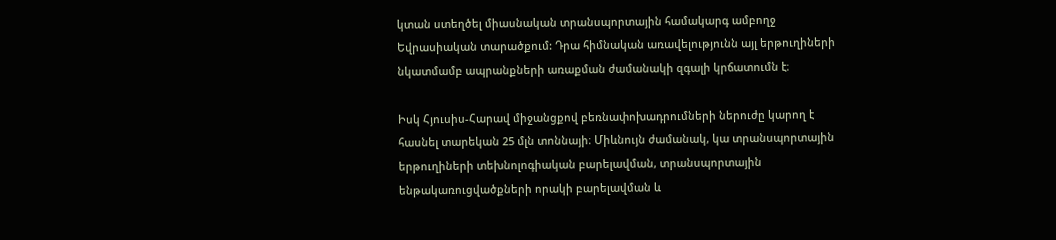կտան ստեղծել միասնական տրանսպորտային համակարգ ամբողջ Եվրասիական տարածքում: Դրա հիմնական առավելությունն այլ երթուղիների նկատմամբ ապրանքների առաքման ժամանակի զգալի կրճատումն է։

Իսկ Հյուսիս-Հարավ միջանցքով բեռնափոխադրումների ներուժը կարող է հասնել տարեկան 25 մլն տոննայի։ Միևնույն ժամանակ, կա տրանսպորտային երթուղիների տեխնոլոգիական բարելավման, տրանսպորտային ենթակառուցվածքների որակի բարելավման և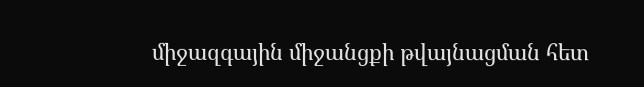միջազգային միջանցքի թվայնացման հետ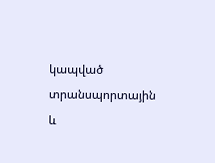կապված տրանսպորտային և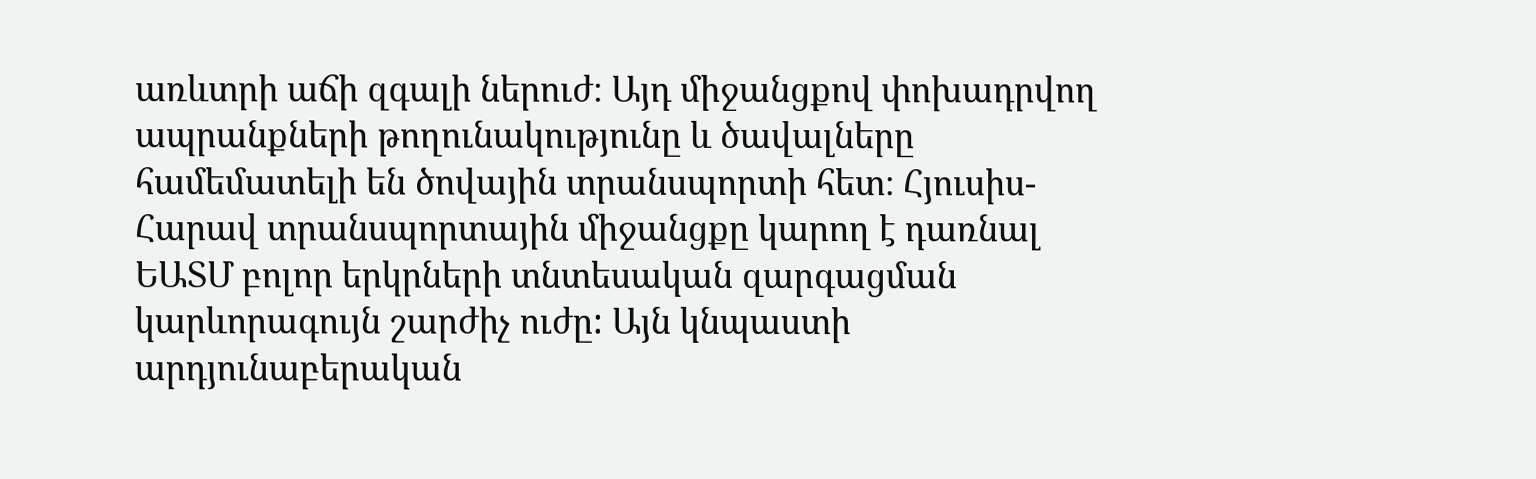առևտրի աճի զգալի ներուժ։ Այդ միջանցքով փոխադրվող ապրանքների թողունակությունը և ծավալները համեմատելի են ծովային տրանսպորտի հետ։ Հյուսիս-Հարավ տրանսպորտային միջանցքը կարող է դառնալ ԵԱՏՄ բոլոր երկրների տնտեսական զարգացման կարևորագույն շարժիչ ուժը: Այն կնպաստի արդյունաբերական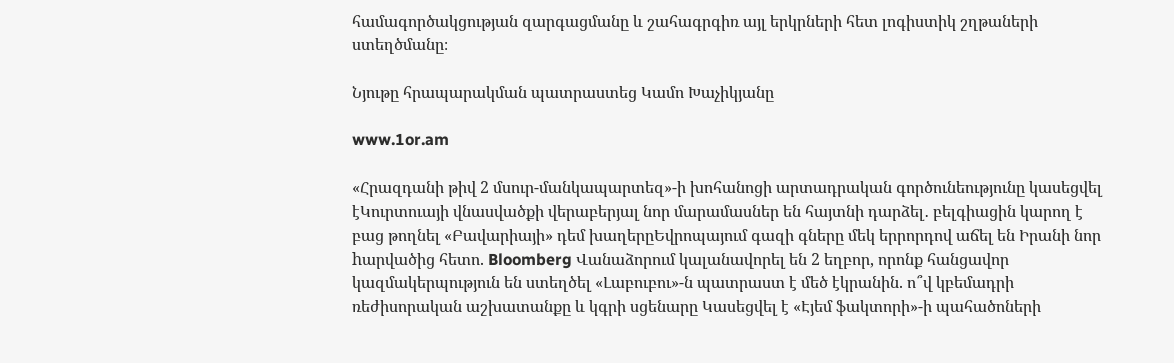համագործակցության զարգացմանը և շահագրգիռ այլ երկրների հետ լոգիստիկ շղթաների ստեղծմանը։

Նյութը հրապարակման պատրաստեց Կամո Խաչիկյանը

www.1or.am

«Հրազդանի թիվ 2 մսուր-մանկապարտեզ»-ի խոհանոցի արտադրական գործունեությունը կասեցվել էԿուրտուայի վնասվածքի վերաբերյալ նոր մարամասներ են հայտնի դարձել․ բելգիացին կարող է բաց թողնել «Բավարիայի» դեմ խաղերըԵվրոպայում գազի գները մեկ երրորդով աճել են Իրանի նոր hարվածից հետո. Bloomberg Վանաձորում կալանավորել են 2 եղբոր, որոնք հանցավոր կազմակերպություն են ստեղծել «Լաբուբու»-ն պատրաստ է մեծ էկրանին. ո՞վ կբեմադրի ռեժիսորական աշխատանքը և կգրի սցենարը Կասեցվել է «Էյեմ ֆակտորի»-ի պահածոների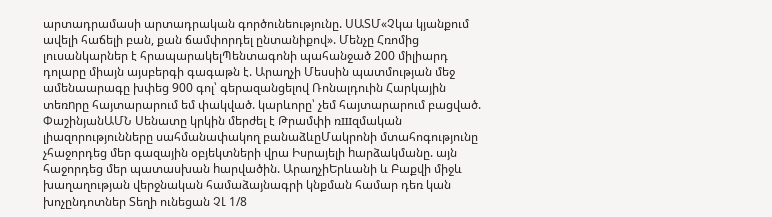արտադրամասի արտադրական գործունեությունը. ՍԱՏՄ«Չկա կյանքում ավելի հաճելի բան, քան ճամփորդել ընտանիքով». Մենչը Հռոմից լուսանկարներ է հրապարակելՊենտագոնի պահանջած 200 միլիարդ դոլարը միայն այսբերգի գագաթն է. Արաղչի Մեսսին պատմության մեջ ամենաարագը խփեց 900 գոլ՝ գերազանցելով Ռոնալդուին Հարկային տեռnրը հայտարարում եմ փակված. կարևորը՝ չեմ հայտարարում բացված. ՓաշինյանԱՄՆ Սենատը կրկին մերժել է Թրամփի ռшզմական լիազորությունները սահմանափակող բանաձևըՄակրոնի մտահոգությունը չհաջորդեց մեր գազային օբյեկտների վրա Իսրայելի hարձակմանը. այն հաջորդեց մեր պատասխան hարվածին. ԱրաղչիԵրևանի և Բաքվի միջև խաղաղության վերջնական համաձայնագրի կնքման համար դեռ կան խոչընդոտներ Տեղի ունեցան ՉԼ 1/8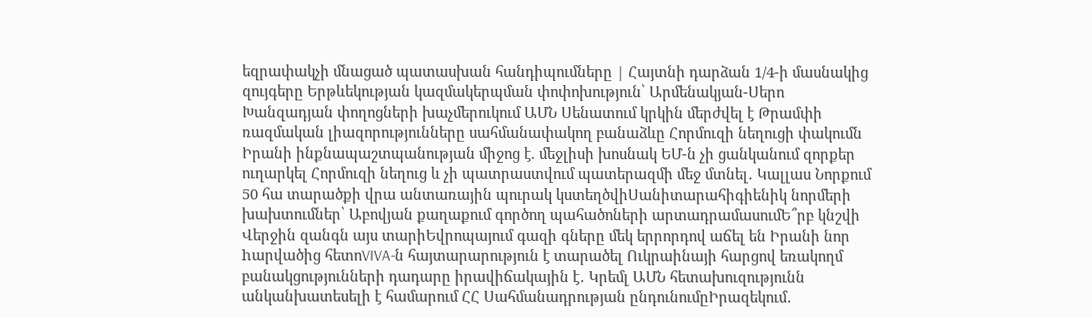եզրափակչի մնացած պատասխան հանդիպումները | Հայտնի դարձան 1/4-ի մասնակից զույգերը Երթևեկության կազմակերպման փոփոխություն՝ Արմենակյան-Սերո Խանզադյան փողոցների խաչմերուկում ԱՄՆ Սենատում կրկին մերժվել է Թրամփի ռազմական լիազորությունները սահմանափակող բանաձևը Հորմուզի նեղուցի փակումն Իրանի ինքնապաշտպանության միջոց է. մեջլիսի խոսնակ ԵՄ-ն չի ցանկանում զորքեր ուղարկել Հորմուզի նեղուց և չի պատրաստվում պատերազմի մեջ մտնել․ Կալլաս Նորքում 50 հա տարածքի վրա անտառային պուրակ կստեղծվիՍանիտարահիգիենիկ նորմերի խախտումներ՝ Աբովյան քաղաքում գործող պահածոների արտադրամասումԵ՞րբ կնշվի Վերջին զանգն այս տարիԵվրոպայում գազի գները մեկ երրորդով աճել են Իրանի նոր hարվածից հետոVIVA-ն հայտարարություն է տարածել Ուկրաինայի հարցով եռակողմ բանակցությունների դադարը իրավիճակային է․ Կրեմլ ԱՄՆ հետախուզությունն անկանխատեսելի է համարում ՀՀ Սահմանադրության ընդունումըԻրազեկում․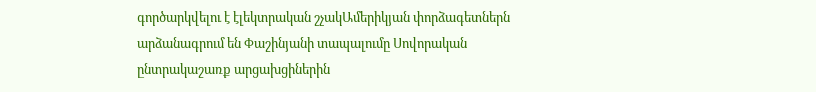գործարկվելու է էլեկտրական շչակԱմերիկյան փորձագետներն արձանագրում են Փաշինյանի տապալումը Սովորական ընտրակաշառք արցախցիներին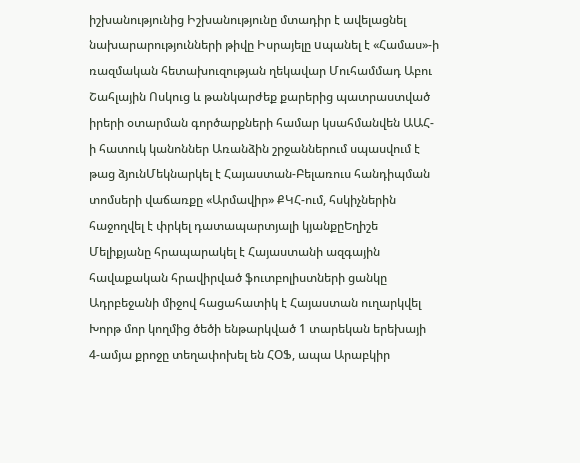իշխանությունից Իշխանությունը մտադիր է ավելացնել նախարարությունների թիվը Իսրայելը uպանել է «Համաս»-ի ռազմական հետախուզության ղեկավար Մուհամմադ Աբու Շահլային Ոսկուց և թանկարժեք քարերից պատրաստված իրերի օտարման գործարքների համար կսահմանվեն ԱԱՀ-ի հատուկ կանոններ Առանձին շրջաններում սպասվում է թաց ձյունՄեկնարկել է Հայաստան-Բելառուս հանդիպման տոմսերի վաճառքը «Արմավիր» ՔԿՀ-ում, հսկիչներին հաջողվել է փրկել դատապարտյալի կյանքըԵղիշե Մելիքյանը հրապարակել է Հայաստանի ազգային հավաքական հրավիրված ֆուտբոլիստների ցանկը Ադրբեջանի միջով հացահատիկ է Հայաստան ուղարկվել Խորթ մոր կողմից ծեծի ենթարկված 1 տարեկան երեխայի 4-ամյա քրոջը տեղափոխել են ՀՕՖ, ապա Արաբկիր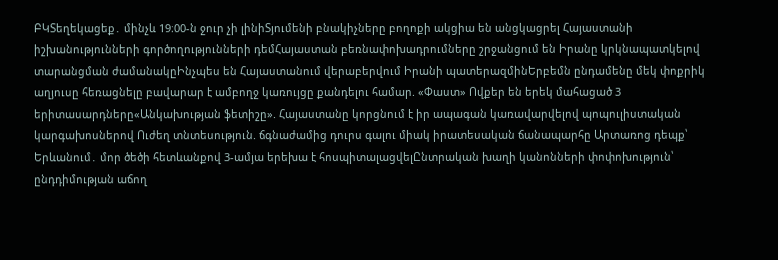ԲԿՏեղեկացեք․ մինչև 19։00-ն ջուր չի լինիՏյումենի բնակիչները բողոքի ակցիա են անցկացրել Հայաստանի իշխանությունների գործողությունների դեմՀայաստան բեռնափոխադրումները շրջանցում են Իրանը կրկնապատկելով տարանցման ժամանակըԻնչպես են Հայաստանում վերաբերվում Իրանի պատերազմինԵրբեմն ընդամենը մեկ փոքրիկ աղյուսը հեռացնելը բավարար է ամբողջ կառույցը քանդելու համար. «Փաստ» Ովքեր են երեկ մահացած 3 երիտասարդները«Անկախության ֆետիշը». Հայաստանը կորցնում է իր ապագան կառավարվելով պոպուլիստական կարգախոսներով Ուժեղ տնտեսություն. ճգնաժամից դուրս գալու միակ իրատեսական ճանապարհը Արտառոց դեպք՝ Երևանում․ մոր ծեծի հետևանքով 3-ամյա երեխա է հոսպիտալացվելԸնտրական խաղի կանոնների փոփոխություն՝ ընդդիմության աճող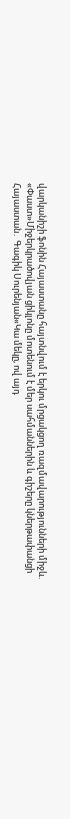վարկանիշի ֆոնին Հայաստանը հայտնվում է երկու մրցակցող ռազմավարությունների միջև. «Փաստ»Միջերկրածովյան ցիկլոնը մոտենում է մեր սահմաններին և գիշերը կներթափանցի Հայաստան․ Գագիկ Սուրենյան«Կա մեկը, ով այդ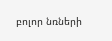բոլոր նռների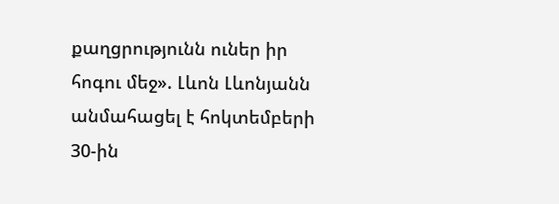քաղցրությունն ուներ իր հոգու մեջ». Լևոն Լևոնյանն անմահացել է հոկտեմբերի 30-ին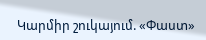Կարմիր շուկայում. «Փաստ»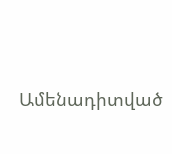Ամենադիտված